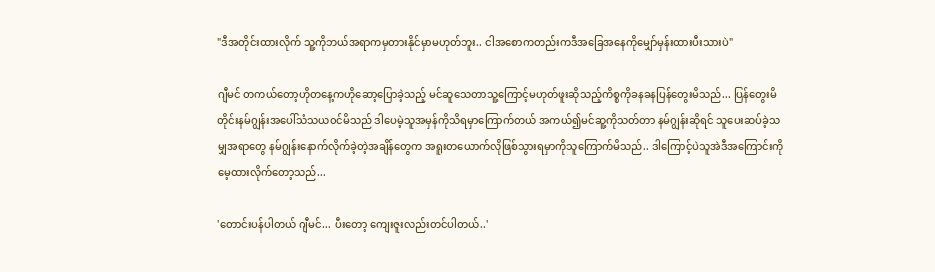"ဒီအတိုင်းထားလိုက် သူ့ကိုဘယ်အရာကမှတားနိုင်မှာမဟုတ်ဘူး.. ငါအစောကတည်းကဒီအခြေအနေကိုမျှော်မှန်းထားပီးသားပဲ"

ဂျီမင် တကယ်တော့ဟိုတနေ့ကဟိုဆော့ပြောခဲ့သည့် မင်ဆူသေတာသူ့ကြောင့်မဟုတ်ဖူးဆိုသည့်ကိစ္စကိုခနခနပြန်တွေးမိသည်... ပြန်တွေးမိတိုင်းနမ်ဂျွန်းအပေါ်သံသယ၀င်မိသည် ဒါပေမဲ့သူအမှန်ကိုသိရမှာကြောက်တယ် အကယ်၍မင်ဆူ့ကိုသတ်တာ နမ်ဂျွန်းဆိုရင် သူပေးဆပ်ခဲ့သမျှအရာတွေ နမ်ဂျွန်းနောက်လိုက်ခဲ့တဲ့အချိန်တွေက အရူးတယောက်လိုဖြစ်သွားရမှာကိုသူကြောက်မိသည်.. ဒါကြောင့်ပဲသူအဲဒီအကြောင်းကိုမေ့ထားလိုက်တော့သည်...

'တောင်းပန်ပါတယ် ဂျီမင်... ပီးတော့ ကျေးဇူးလည်းတင်ပါတယ်..'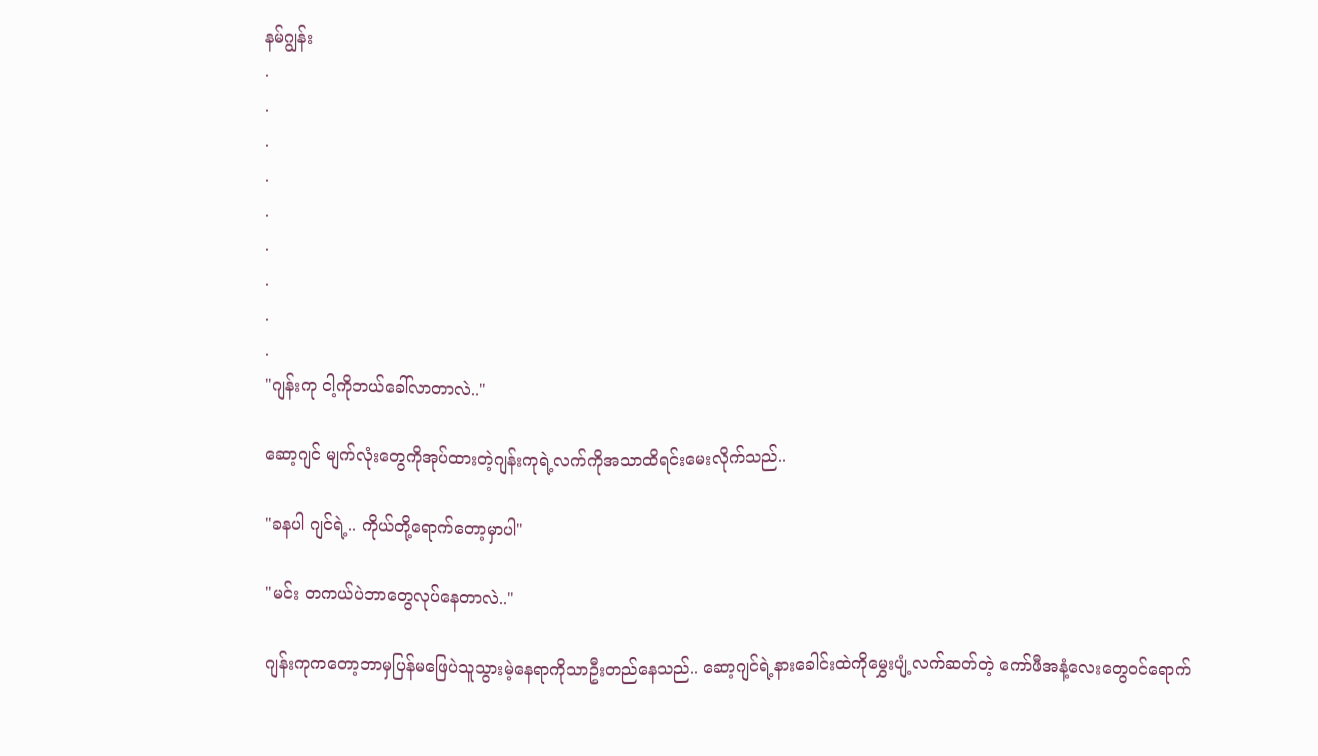နမ်ဂျွန်း
.
.
.
.
.
.
.
.
.
"ဂျန်းကု ငါ့ကိုဘယ်ခေါ်လာတာလဲ.."

ဆော့ဂျင် မျက်လုံးတွေကိုအုပ်ထားတဲ့ဂျန်းကုရဲ့လက်ကိုအသာထိရင်းမေးလိုက်သည်..

"ခနပါ ဂျင်ရဲ့.. ကိုယ်တို့ရောက်တော့မှာပါ"

"မင်း တကယ်ပဲဘာတွေလုပ်နေတာလဲ.."

ဂျန်းကုကတော့ဘာမှပြန်မဖြေပဲသူသွားမဲ့နေရာကိုသာဦးတည်နေသည်.. ဆော့ဂျင်ရဲ့နားခေါင်းထဲကိုမွှေးပျံ့လက်ဆတ်တဲ့ ကော်ဖီအနံ့လေးတွေ၀င်ရောက်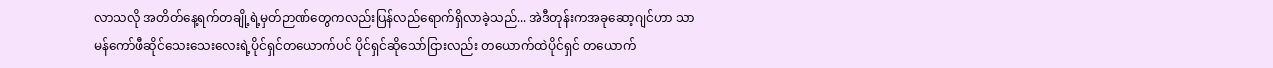လာသလို အတိတ်နေ့ရက်တချို့ရဲ့မှတ်ဉာဏ်တွေကလည်းပြန်လည်ရောက်ရှိလာခဲ့သည်... အဲဒီတုန်းကအခုဆော့ဂျင်ဟာ သာမန်ကော်ဖီဆိုင်သေးသေးလေးရဲ့ပိုင်ရှင်တယောက်ပင် ပိုင်ရှင်ဆိုသော်ငြားလည်း တယောက်ထဲပိုင်ရှင် တယောက်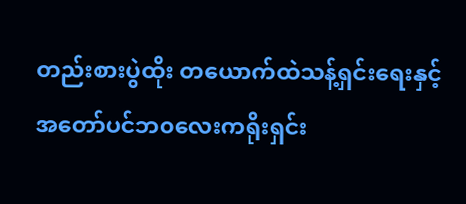တည်းစားပွဲထိုး တယောက်ထဲသန့်ရှင်းရေးနှင့်အတော်ပင်ဘ၀လေးကရိုးရှင်း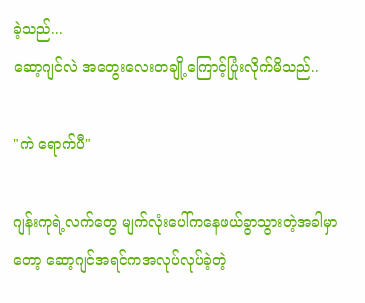ခဲ့သည်...
ဆော့ဂျင်လဲ အတွေးလေးတချို့ကြောင့်ပြုံးလိုက်မိသည်..

"ကဲ ရောက်ပီ"

ဂျန်းကုရဲ့လက်တွေ မျက်လုံးပေါ်ကနေဖယ်ခွာသွားတဲ့အခါမှာတော့ ဆော့ဂျင်အရင်ကအလုပ်လုပ်ခဲ့တဲ့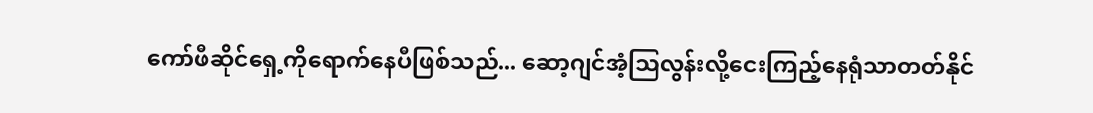ကော်ဖီဆိုင်ရှေ့ကိုရောက်နေပီဖြစ်သည်... ဆော့ဂျင်အံ့ဩလွန်းလို့ငေးကြည့်နေရုံသာတတ်နိုင်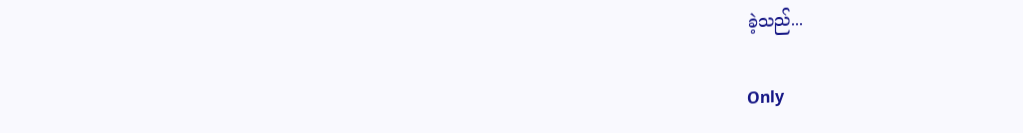ခဲ့သည်...

Only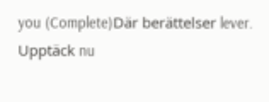you (Complete)Där berättelser lever. Upptäck nu